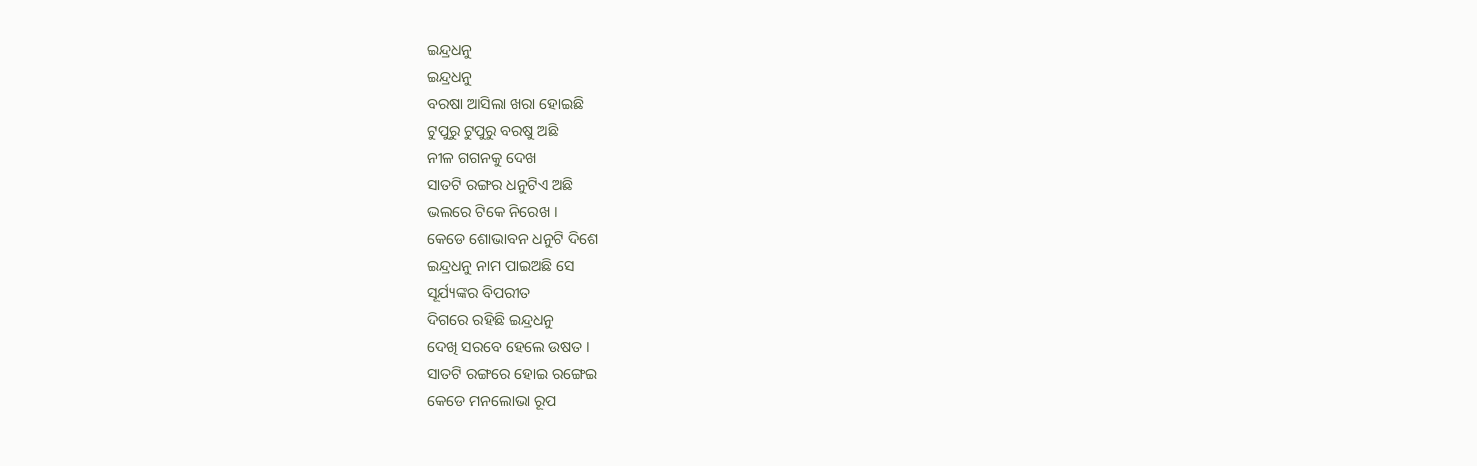ଇନ୍ଦ୍ରଧନୁ
ଇନ୍ଦ୍ରଧନୁ
ବରଷା ଆସିଲା ଖରା ହୋଇଛି
ଟୁପୁରୁ ଟୁପୁରୁ ବରଷୁ ଅଛି
ନୀଳ ଗଗନକୁ ଦେଖ
ସାତଟି ରଙ୍ଗର ଧନୁଟିଏ ଅଛି
ଭଲରେ ଟିକେ ନିରେଖ ।
କେଡେ ଶୋଭାବନ ଧନୁଟି ଦିଶେ
ଇନ୍ଦ୍ରଧନୁ ନାମ ପାଇଅଛି ସେ
ସୂର୍ଯ୍ୟଙ୍କର ବିପରୀତ
ଦିଗରେ ରହିଛି ଇନ୍ଦ୍ରଧନୁ
ଦେଖି ସରବେ ହେଲେ ଉଷତ ।
ସାତଟି ରଙ୍ଗରେ ହୋଇ ରଙ୍ଗେଇ
କେଡେ ମନଲୋଭା ରୂପ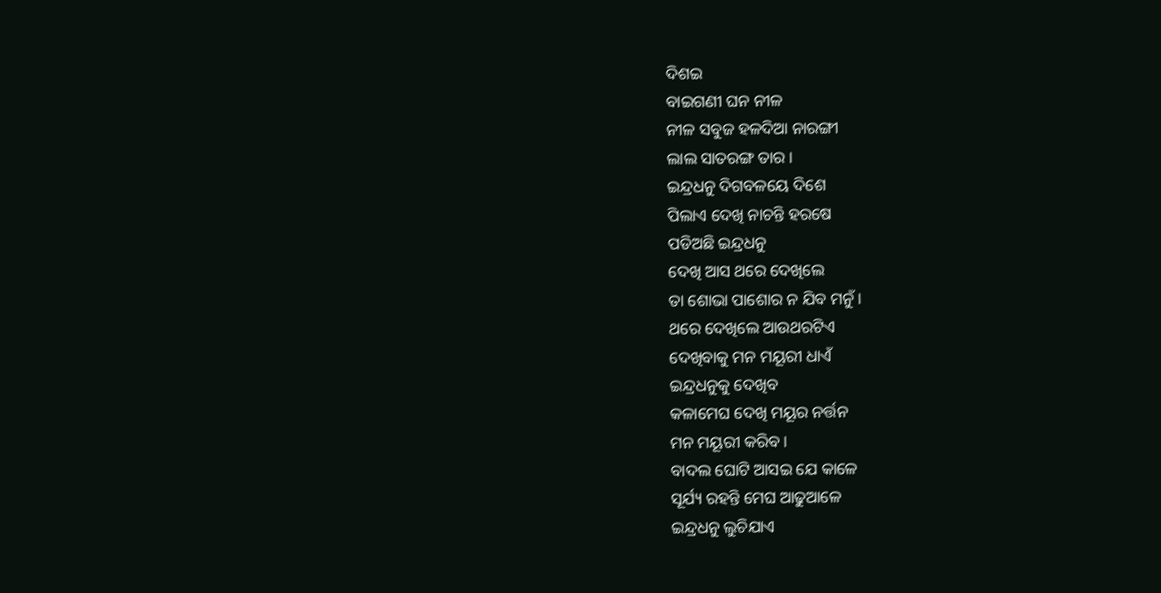ଦିଶଇ
ବାଇଗଣୀ ଘନ ନୀଳ
ନୀଳ ସବୁଜ ହଳଦିଆ ନାରଙ୍ଗୀ
ଲାଲ ସାତରଙ୍ଗ ତାର ।
ଇନ୍ଦ୍ରଧନୁ ଦିଗବଳୟେ ଦିଶେ
ପିଲାଏ ଦେଖି ନାଚନ୍ତି ହରଷେ
ପଡିଅଛି ଇନ୍ଦ୍ରଧନୁ
ଦେଖି ଆସ ଥରେ ଦେଖିଲେ
ତା ଶୋଭା ପାଶୋର ନ ଯିବ ମନୁଁ ।
ଥରେ ଦେଖିଲେ ଆଉଥରଟିଏ
ଦେଖିବାକୁ ମନ ମୟୂରୀ ଧାଏଁ
ଇନ୍ଦ୍ରଧନୁକୁ ଦେଖିବ
କଳାମେଘ ଦେଖି ମୟୂର ନର୍ତ୍ତନ
ମନ ମୟୂରୀ କରିବ ।
ବାଦଲ ଘୋଟି ଆସଇ ଯେ କାଳେ
ସୂର୍ଯ୍ୟ ରହନ୍ତି ମେଘ ଆଢୁଆଳେ
ଇନ୍ଦ୍ରଧନୁ ଲୁଚିଯାଏ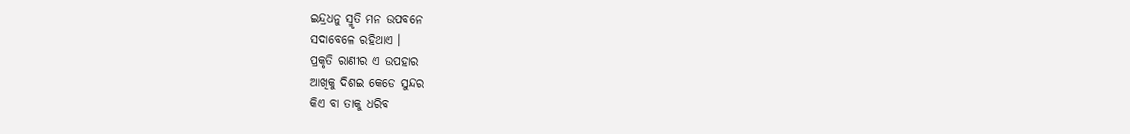ଇନ୍ଦ୍ରଧନୁ ସ୍ମୃତି ମନ ଉପବନେ
ସଦାବେଳେ ରହିଥାଏ ।
ପ୍ରକୃତି ରାଣୀର ଏ ଉପହାର
ଆଖିକୁ ଦିଶଇ କେଡେ ସୁନ୍ଦର
କିଏ ବା ତାକୁ ଧରିବ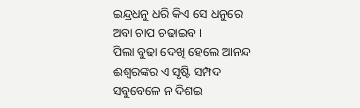ଇନ୍ଦ୍ରଧନୁ ଧରି କିଏ ସେ ଧନୁରେ
ଅବା ଚାପ ଚଢାଇବ ।
ପିଲା ବୁଢା ଦେଖି ହେଲେ ଆନନ୍ଦ
ଈଶ୍ବରଙ୍କର ଏ ସୃଷ୍ଟି ସମ୍ପଦ
ସବୁବେଳେ ନ ଦିଶଇ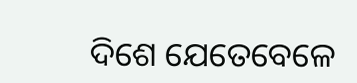ଦିଶେ ଯେତେବେଳେ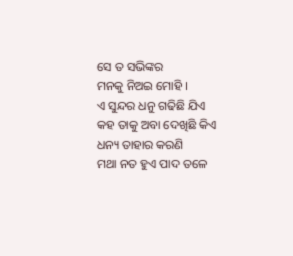ସେ ତ ସଭିଙ୍କର
ମନକୁ ନିଅଇ ମୋହି ।
ଏ ସୁନ୍ଦର ଧନୁ ଗଢିଛି ଯିଏ
କହ ତାକୁ ଅବା ଦେଖିଛି କିଏ
ଧନ୍ୟ ତାହାର କରଣି
ମଥା ନତ ହୁଏ ପାଦ ତଳେ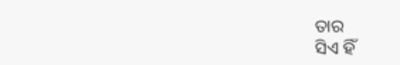ତାର
ସିଏ ହିଁ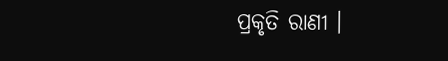ପ୍ରକୃତି ରାଣୀ ।